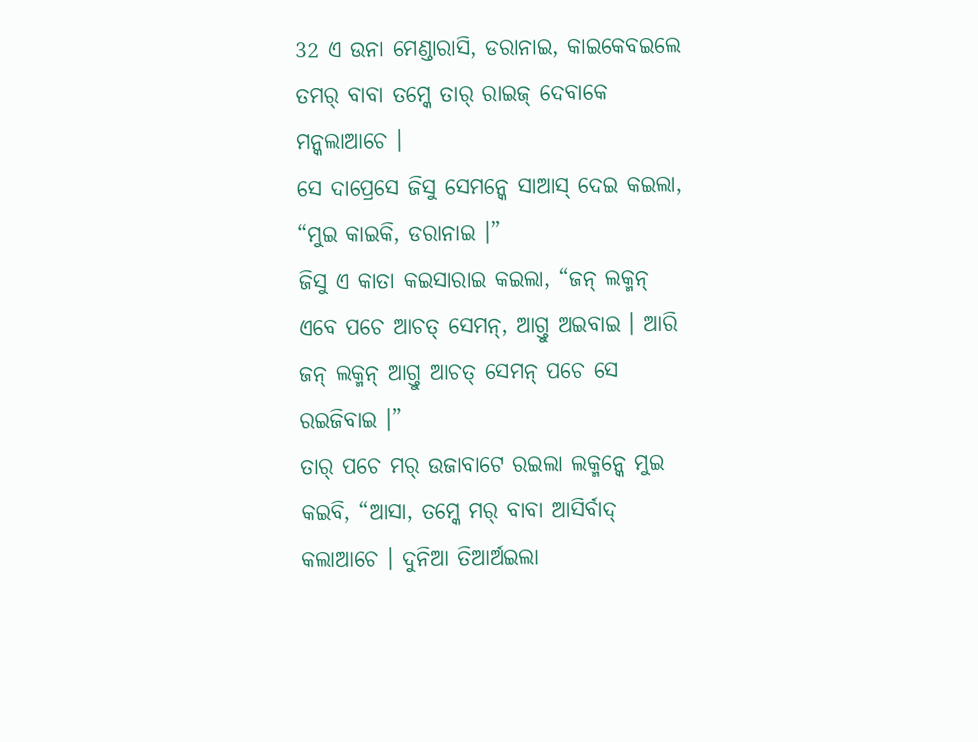32 ଏ ଉନା ମେଣ୍ଡାରାସି, ଡରାନାଇ, କାଇକେବଇଲେ ତମର୍ ବାବା ତମ୍କେ ତାର୍ ରାଇଜ୍ ଦେବାକେ ମନ୍କଲାଆଚେ ।
ସେ ଦାପ୍ରେସେ ଜିସୁ ସେମନ୍କେ ସାଆସ୍ ଦେଇ କଇଲା, “ମୁଇ କାଇକି, ଡରାନାଇ ।”
ଜିସୁ ଏ କାତା କଇସାରାଇ କଇଲା, “ଜନ୍ ଲକ୍ମନ୍ ଏବେ ପଚେ ଆଚତ୍ ସେମନ୍, ଆଗ୍ତୁ ଅଇବାଇ । ଆରି ଜନ୍ ଲକ୍ମନ୍ ଆଗ୍ତୁ ଆଚତ୍ ସେମନ୍ ପଚେ ସେ ରଇଜିବାଇ ।”
ତାର୍ ପଚେ ମର୍ ଉଜାବାଟେ ରଇଲା ଲକ୍ମନ୍କେ ମୁଇ କଇବି, “ଆସା, ତମ୍କେ ମର୍ ବାବା ଆସିର୍ବାଦ୍ କଲାଆଚେ । ଦୁନିଆ ତିଆର୍ଅଇଲା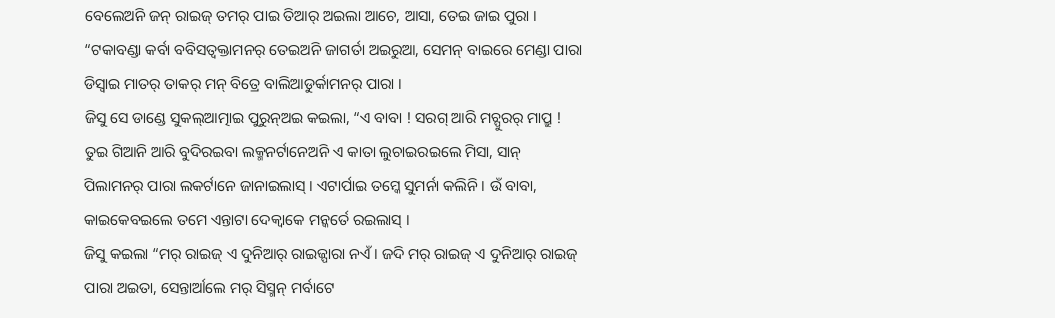ବେଲେଅନି ଜନ୍ ରାଇଜ୍ ତମର୍ ପାଇ ତିଆର୍ ଅଇଲା ଆଚେ, ଆସା, ତେଇ ଜାଇ ପୁରା ।
“ଟକାବଣ୍ଡା କର୍ବା ବବିସତ୍ବକ୍ତାମନର୍ ତେଇଅନି ଜାଗର୍ତା ଅଇରୁଆ, ସେମନ୍ ବାଇରେ ମେଣ୍ଡା ପାରା ଡିସ୍ବାଇ ମାତର୍ ତାକର୍ ମନ୍ ବିତ୍ରେ ବାଲିଆଡୁର୍କାମନର୍ ପାରା ।
ଜିସୁ ସେ ଡାଣ୍ଡେ ସୁକଲ୍ଆତ୍ମାଇ ପୁରୁନ୍ଅଇ କଇଲା, “ଏ ବାବା ! ସରଗ୍ ଆରି ମଚ୍ପୁରର୍ ମାପ୍ରୁ ! ତୁଇ ଗିଆନି ଆରି ବୁଦିରଇବା ଲକ୍ମନର୍ଟାନେଅନି ଏ କାତା ଲୁଚାଇରଇଲେ ମିସା, ସାନ୍ ପିଲାମନର୍ ପାରା ଲକର୍ଟାନେ ଜାନାଇଲାସ୍ । ଏଟାର୍ପାଇ ତମ୍କେ ସୁମର୍ନା କଲିନି । ଉଁ ବାବା, କାଇକେବଇଲେ ତମେ ଏନ୍ତାଟା ଦେକ୍ବାକେ ମନ୍କର୍ତେ ରଇଲାସ୍ ।
ଜିସୁ କଇଲା “ମର୍ ରାଇଜ୍ ଏ ଦୁନିଆର୍ ରାଇଜ୍ପାରା ନଏଁ । ଜଦି ମର୍ ରାଇଜ୍ ଏ ଦୁନିଆର୍ ରାଇଜ୍ ପାରା ଅଇତା, ସେନ୍ତାର୍ଆଲେ ମର୍ ସିସ୍ମନ୍ ମର୍ବାଟେ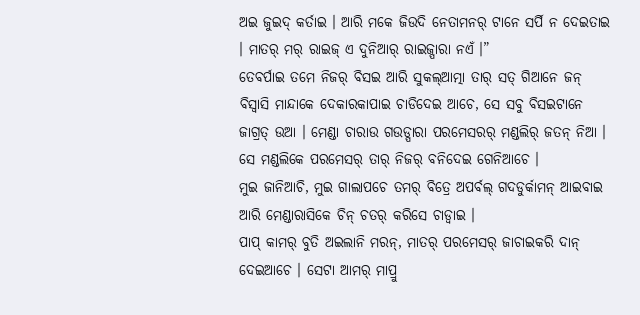ଅଇ ଜୁଇଦ୍ କର୍ତାଇ । ଆରି ମକେ ଜିଉଦି ନେତାମନର୍ ଟାନେ ସର୍ପି ନ ଦେଇତାଇ । ମାତର୍ ମର୍ ରାଇଜ୍ ଏ ଦୁନିଆର୍ ରାଇଜ୍ପାରା ନଏଁ ।”
ତେବର୍ପାଇ ତମେ ନିଜର୍ ବିସଇ ଆରି ସୁକଲ୍ଆତ୍ମା ତାର୍ ସତ୍ ଗିଆନେ ଜନ୍ ବିସ୍ବାସି ମାନ୍ଦାକେ ଦେକାରକାପାଇ ଚାଡିଦେଇ ଆଚେ, ସେ ସବୁ ବିସଇଟାନେ ଜାଗ୍ରତ୍ ଉଆ । ମେଣ୍ଡା ଚାରାଉ ଗଉଡ୍ପାରା ପରମେସରର୍ ମଣ୍ଡଲିର୍ ଜତନ୍ ନିଆ । ସେ ମଣ୍ଡଲିକେ ପରମେସର୍ ତାର୍ ନିଜର୍ ବନିଦେଇ ଗେନିଆଚେ ।
ମୁଇ ଜାନିଆଚି, ମୁଇ ଗାଲାପଚେ ତମର୍ ବିତ୍ରେ ଅପର୍ବଲ୍ ଗଦଡୁର୍କାମନ୍ ଆଇବାଇ ଆରି ମେଣ୍ଡାରାସିକେ ଚିନ୍ ଚତର୍ କରିସେ ଚାଡ୍ବାଇ ।
ପାପ୍ କାମର୍ ବୁତି ଅଇଲାନି ମରନ୍, ମାତର୍ ପରମେସର୍ ଜାଚାଇକରି ଦାନ୍ ଦେଇଆଚେ । ସେଟା ଆମର୍ ମାପ୍ରୁ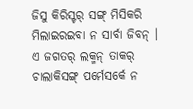ଜିସୁ କିରିସ୍ଟର୍ ସଙ୍ଗ୍ ମିସିକରି ମିଲାଇରଇବା ନ ସାର୍ବା ଜିବନ୍ ।
ଏ ଜଗତର୍ ଲକ୍ମନ୍ ତାକର୍ ଚାଲାକିସଙ୍ଗ୍ ପର୍ମେସର୍କେ ନ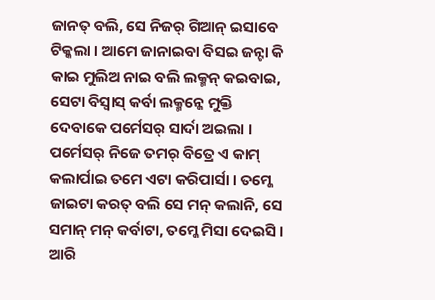ଜାନତ୍ ବଲି, ସେ ନିଜର୍ ଗିଆନ୍ ଇସାବେ ଟିକ୍କଲା । ଆମେ ଜାନାଇବା ବିସଇ ଜନ୍ଟା କି କାଇ ମୁଲିଅ ନାଇ ବଲି ଲକ୍ମନ୍ କଇବାଇ, ସେଟା ବିସ୍ବାସ୍ କର୍ବା ଲକ୍ମନ୍କେ ମୁକ୍ତି ଦେବାକେ ପର୍ମେସର୍ ସାର୍ଦା ଅଇଲା ।
ପର୍ମେସର୍ ନିଜେ ତମର୍ ବିତ୍ରେ ଏ କାମ୍ କଲାର୍ପାଇ ତମେ ଏଟା କରିପାର୍ସା । ତମ୍କେ ଜାଇଟା କରତ୍ ବଲି ସେ ମନ୍ କଲାନି, ସେ ସମାନ୍ ମନ୍ କର୍ବାଟା, ତମ୍କେ ମିସା ଦେଇସି । ଆରି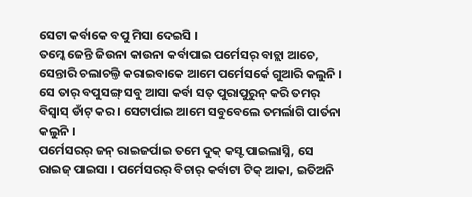ସେଟା କର୍ବାକେ ବପୁ ମିସା ଦେଇସି ।
ତମ୍କେ ଜେନ୍ତି ଜିଉନା କାଉନା କର୍ବାପାଇ ପର୍ମେସର୍ ବାଚ୍ଲା ଆଚେ, ସେନ୍ତାରି ଚଲାଚଲ୍ତି କରାଇବାକେ ଆମେ ପର୍ମେସର୍କେ ଗୁଆରି କଲୁନି । ସେ ତାର୍ ବପୁସଙ୍ଗ୍ ସବୁ ଆସା କର୍ବା ସତ୍ ପୁରାପୁରୁନ୍ କରି ତମର୍ ବିସ୍ବାସ୍ ଡାଁଟ୍ କର । ସେଟାର୍ପାଇ ଆମେ ସବୁବେଲେ ତମର୍ଲାଗି ପାର୍ତନା କଲୁନି ।
ପର୍ମେସରର୍ ଜନ୍ ରାଇଜର୍ପାଇ ତମେ ଦୁକ୍ କସ୍ଟ ପାଇଲାସ୍ନି, ସେ ରାଇଜ୍ ପାଇସା । ପର୍ମେସରର୍ ବିଚାର୍ କର୍ବାଟା ଟିକ୍ ଆକା, ଇତିଅନି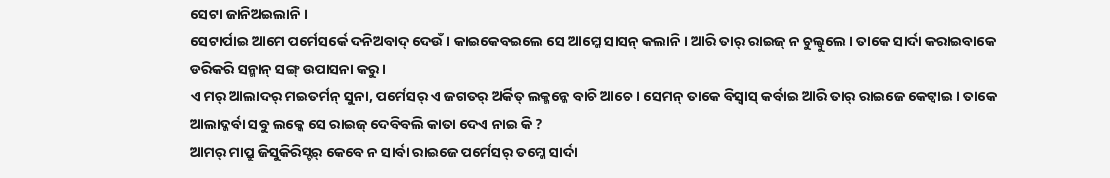ସେଟା ଜାନିଅଇଲାନି ।
ସେଟାର୍ପାଇ ଆମେ ପର୍ମେସର୍କେ ଦନିଅବାଦ୍ ଦେଉଁ । କାଇକେବଇଲେ ସେ ଆମ୍କେ ସାସନ୍ କଲାନି । ଆରି ତାର୍ ରାଇଜ୍ ନ ଚୁଲ୍ବୁଲେ । ତାକେ ସାର୍ଦା କରାଇବାକେ ଡରିକରି ସନ୍ମାନ୍ ସଙ୍ଗ୍ ଉପାସନା କରୁ ।
ଏ ମର୍ ଆଲାଦର୍ ମଇତର୍ମନ୍ ସୁନା, ପର୍ମେସର୍ ଏ ଜଗତର୍ ଅର୍କିତ୍ ଲକ୍ମନ୍କେ ବାଚି ଆଚେ । ସେମନ୍ ତାକେ ବିସ୍ବାସ୍ କର୍ବାଇ ଆରି ତାର୍ ରାଇଜେ କେଟ୍ବାଇ । ତାକେ ଆଲାଦ୍କର୍ବା ସବୁ ଲକ୍କେ ସେ ରାଇଜ୍ ଦେବିବଲି କାତା ଦେଏ ନାଇ କି ?
ଆମର୍ ମାପ୍ରୁ ଜିସୁକିରିସ୍ଟର୍ କେବେ ନ ସାର୍ବା ରାଇଜେ ପର୍ମେସର୍ ତମ୍କେ ସାର୍ଦା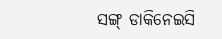ସଙ୍ଗ୍ ଡାକିନେଇସି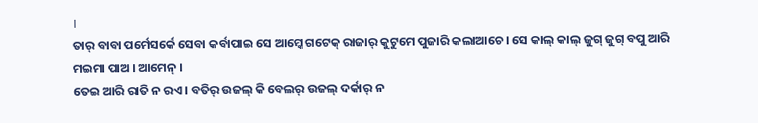।
ତାର୍ ବାବା ପର୍ମେସର୍କେ ସେବା କର୍ବାପାଇ ସେ ଆମ୍କେ ଗଟେକ୍ ରାଜାର୍ କୁଟୁମେ ପୁଜାରି କଲାଆଚେ । ସେ କାଲ୍ କାଲ୍ ଜୁଗ୍ ଜୁଗ୍ ବପୁ ଆରି ମଇମା ପାଅ । ଆମେନ୍ ।
ତେଇ ଆରି ରାତି ନ ରଏ । ବତିର୍ ଉଜଲ୍ କି ବେଲର୍ ଉଜଲ୍ ଦର୍କାର୍ ନ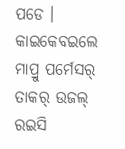ପଡେ । କାଇକେବଇଲେ ମାପ୍ରୁ ପର୍ମେସର୍ ତାକର୍ ଉଜଲ୍ ରଇସି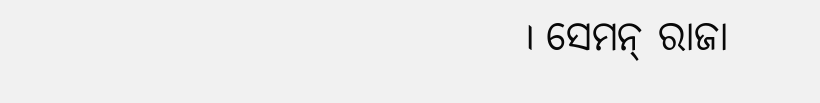। ସେମନ୍ ରାଜା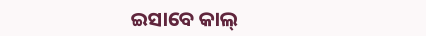ଇସାବେ କାଲ୍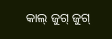କାଲ୍ ଜୁଗ୍ ଜୁଗ୍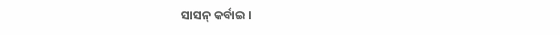ସାସନ୍ କର୍ବାଇ ।